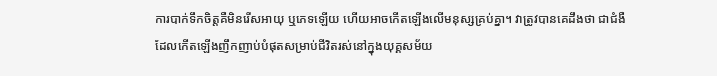ការបាក់ទឹកចិត្តគឺមិនរើសអាយុ ឬភេទឡើយ ហើយអាចកើតឡើងលើមនុស្សគ្រប់គ្នា។ វាត្រូវបានគេដឹងថា ជាជំងឺដែលកើតឡើងញឹកញាប់បំផុតសម្រាប់ជីវិតរស់នៅក្នុងយុគ្គសម័យ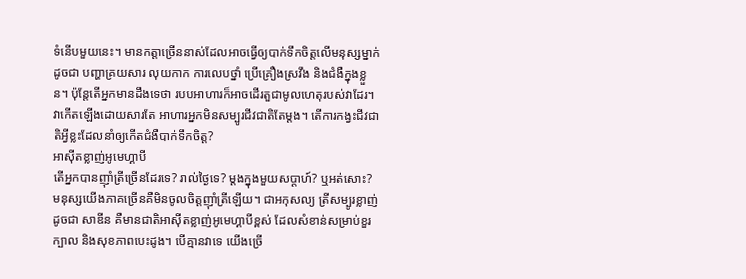ទំនើបមួយនេះ។ មានកត្តាច្រើននាស់ដែលអាចធ្វើឲ្យបាក់ទឹកចិត្តលើមនុស្សម្នាក់ដូចជា បញ្ហាគ្រយសារ លុយកាក ការលេបថ្នាំ ប្រើគ្រឿងស្រវឹង និងជំងឺក្នុងខ្លួន។ ប៉ុន្តែតើអ្នកមានដឹងទេថា របបអាហារក៏អាចដើរតួជាមូលហេតុរបស់វាដែរ។ វាកើតឡើងដោយសារតែ អាហារអ្នកមិនសម្បូរជីវជាតិតែម្តង។ តើការកង្វះជីវជាតិអ្វីខ្លះដែលនាំឲ្យកើតជំងឺបាក់ទឹកចិត្ត?
អាស៊ីតខ្លាញ់អូមេហ្គាបី
តើអ្នកបានញ៉ាំត្រីច្រើនដែរទេ? រាល់ថ្ងៃទេ? ម្តងក្នុងមួយសប្តាហ៍? ឬអត់សោះ? មនុស្សយើងភាគច្រើនគឺមិនចូលចិត្តញ៉ាំត្រីឡើយ។ ជាអកុសល្យ ត្រីសម្បូរខ្លាញ់ដូចជា សាឌីន គឺមានជាតិអាស៊ីតខ្លាញ់អូមេហ្គាបីខ្ពស់ ដែលសំខាន់សម្រាប់ខួរក្បាល និងសុខភាពបេះដូង។ បើគ្មានវាទេ យើងច្រើ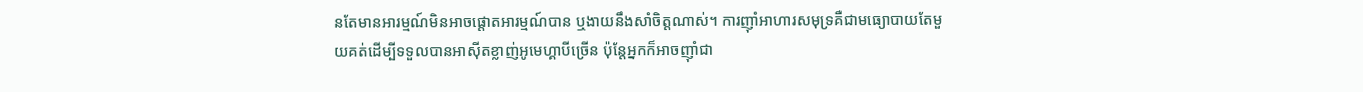នតែមានអារម្មណ៍មិនអាចផ្តោតអារម្មណ៍បាន ឬងាយនឹងសាំចិត្តណាស់។ ការញ៉ាំអាហារសមុទ្រគឺជាមធ្យោបាយតែមួយគត់ដើម្បីទទួលបានអាស៊ីតខ្លាញ់អូមេហ្គាបីច្រើន ប៉ុន្តែអ្នកក៏អាចញ៉ាំជា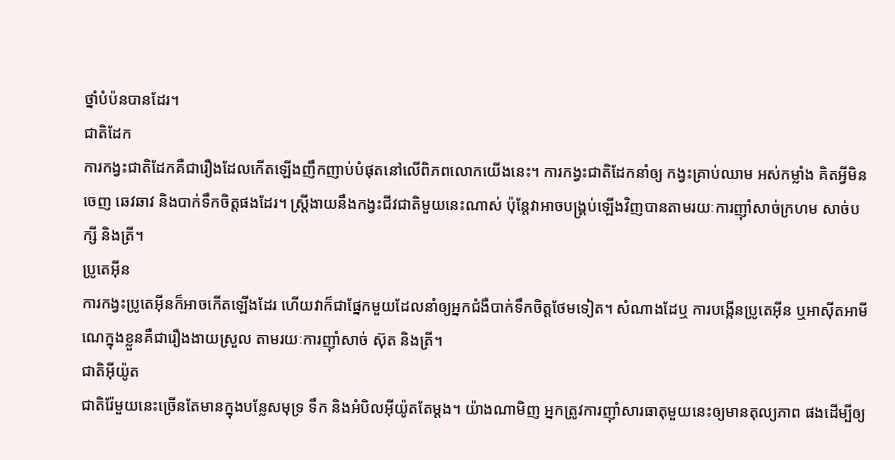ថ្នាំបំប៉នបានដែរ។
ជាតិដែក
ការកង្វះជាតិដែកគឺជារឿងដែលកើតឡើងញឹកញាប់បំផុតនៅលើពិភពលោកយើងនេះ។ ការកង្វះជាតិដែកនាំឲ្យ កង្វះគ្រាប់ឈាម អស់កម្លាំង គិតអ្វីមិនចេញ ឆេវឆាវ និងបាក់ទឹកចិត្តផងដែរ។ ស្រ្តីងាយនឹងកង្វះជីវជាតិមួយនេះណាស់ ប៉ុន្តែវាអាចបង្គ្រប់ឡើងវិញបានតាមរយៈការញ៉ាំសាច់ក្រហម សាច់បក្សី និងត្រី។
ប្រូតេអ៊ីន
ការកង្វះប្រូតេអ៊ីនក៏អាចកើតឡើងដែរ ហើយវាក៏ជាផ្នែកមួយដែលនាំឲ្យអ្នកជំងឺបាក់ទឹកចិត្តថែមទៀត។ សំណាងដែឬ ការបង្កើនប្រូតេអ៊ីន ឬអាស៊ីតអាមីណេក្នុងខ្លួនគឺជារឿងងាយស្រួល តាមរយៈការញ៉ាំសាច់ ស៊ុត និងត្រី។
ជាតិអ៊ីយ៉ូត
ជាតិរ៉ែមួយនេះច្រើនតែមានក្នុងបន្លែសមុទ្រ ទឹក និងអំបិលអ៊ីយ៉ូតតែម្តង។ យ៉ាងណាមិញ អ្នកត្រូវការញ៉ាំសារធាតុមួយនេះឲ្យមានតុល្យភាព ផងដើម្បីឲ្យ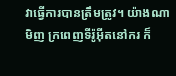វាធ្វើការបានត្រឹមត្រូវ។ យ៉ាងណាមិញ ក្រពេញទីរ៉ូអ៊ីតនៅករ ក៏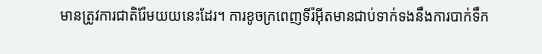មានត្រូវការជាតិរ៉ែមយយនេះដែរ។ ការខូចក្រពេញទីរ៉អ៊ីតមានជាប់ទាក់ទងនឹងការបាក់ទឹក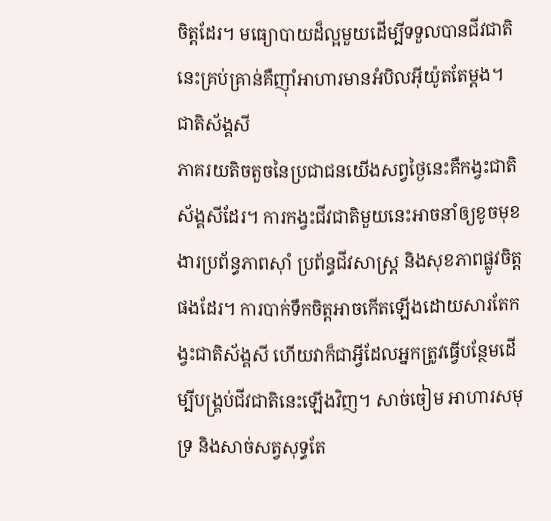ចិត្តដែរ។ មធ្យោបាយដ៏ល្អមួយដើម្បីទទួលបានជីវជាតិនេះគ្រប់គ្រាន់គឺញ៉ាំអាហារមានអំបិលអ៊ីយ៉ូតតែម្តង។
ជាតិស័ង្គសី
ភាគរយតិចតួចនៃប្រជាជនយើងសព្វថ្ងៃនេះគឺកង្វះជាតិស័ង្គសីដែរ។ ការកង្វះជីវជាតិមួយនេះអាចនាំឲ្យខូចមុខងារប្រព័ន្ធភាពស៊ាំ ប្រព័ន្ធជីវសាស្រ្ត និងសុខភាពផ្លូវចិត្តផងដែរ។ ការបាក់ទឹកចិត្តអាចកើតឡើងដោយសារតែកង្វះជាតិស័ង្គសី ហើយវាក៏ជាអ្វីដែលអ្នកត្រូវធ្វើបន្ថែមដើម្បីបង្គ្រប់ជីវជាតិនេះឡើងវិញ។ សាច់ចៀម អាហារសមុទ្រ និងសាច់សត្វសុទ្ធតែ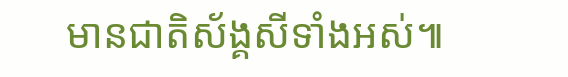មានជាតិស័ង្គសីទាំងអស់៕